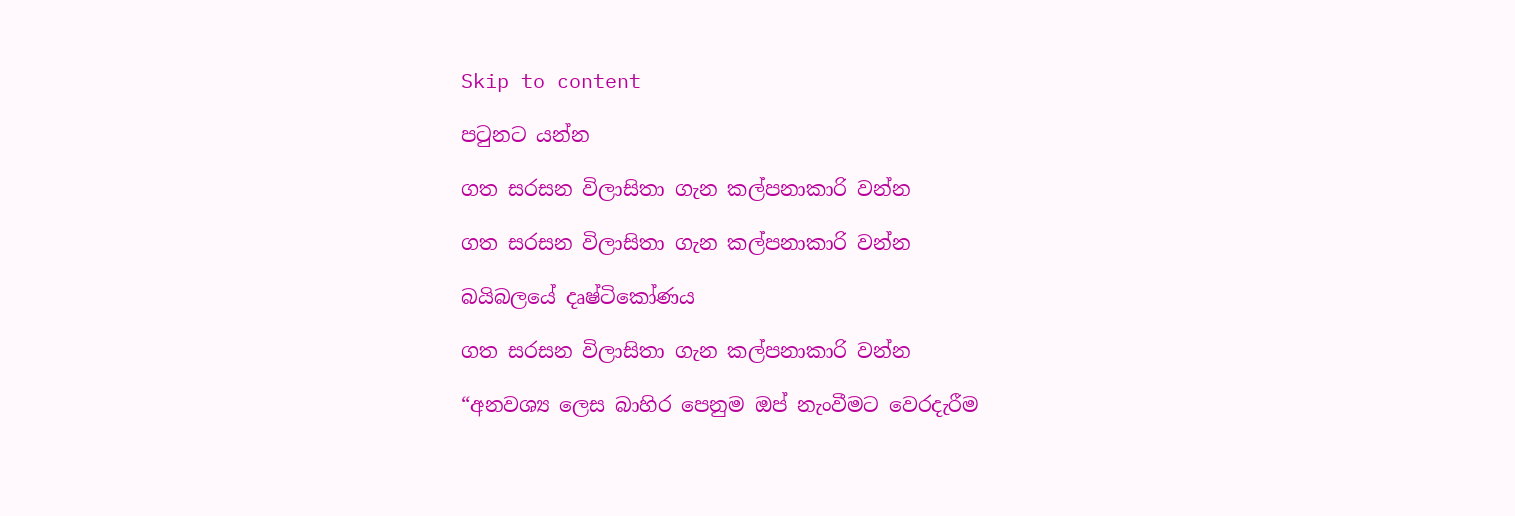Skip to content

පටුනට යන්න

ගත සරසන විලාසිතා ගැන කල්පනාකාරි වන්න

ගත සරසන විලාසිතා ගැන කල්පනාකාරි වන්න

බයිබලයේ දෘෂ්ටිකෝණය

ගත සරසන විලාසිතා ගැන කල්පනාකාරි වන්න

“අනවශ්‍ය ලෙස බාහිර පෙනුම ඔප් නැංවීමට වෙරදැරීම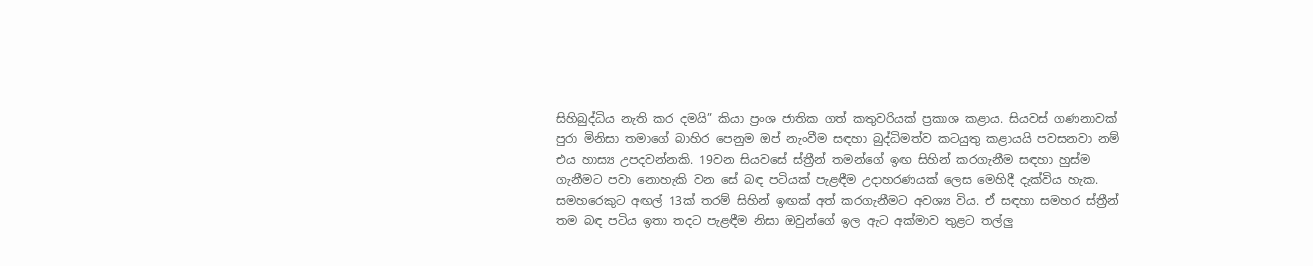සිහිබුද්ධිය නැති කර දමයි” කියා ප්‍රංශ ජාතික ගත් කතුවරියක් ප්‍රකාශ කළාය. සියවස් ගණනාවක් පුරා මිනිසා තමාගේ බාහිර පෙනුම ඔප් නැංවීම සඳහා බුද්ධිමත්ව කටයුතු කළායයි පවසනවා නම් එය හාස්‍ය උපදවන්නකි. 19වන සියවසේ ස්ත්‍රීන් තමන්ගේ ඉඟ සිහින් කරගැනීම සඳහා හුස්ම ගැනීමට පවා නොහැකි වන සේ බඳ පටියක් පැළඳීම උදාහරණයක් ලෙස මෙහිදී දැක්විය හැක. සමහරෙකුට අඟල් 13ක් තරම් සිහින් ඉඟක් අත් කරගැනීමට අවශ්‍ය විය. ඒ සඳහා සමහර ස්ත්‍රීන් තම බඳ පටිය ඉතා තදට පැළඳීම නිසා ඔවුන්ගේ ඉල ඇට අක්මාව තුළට තල්ලු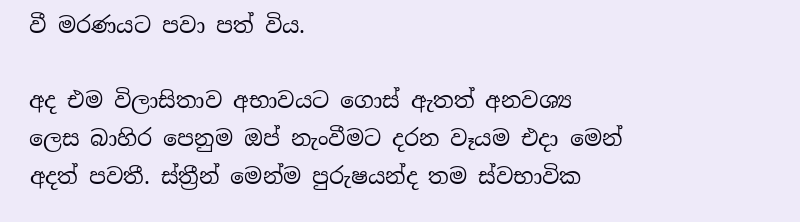වී මරණයට පවා පත් විය.

අද එම විලාසිතාව අභාවයට ගොස් ඇතත් අනවශ්‍ය ලෙස බාහිර පෙනුම ඔප් නැංවීමට දරන වෑයම එදා මෙන් අදත් පවතී. ස්ත්‍රීන් මෙන්ම පුරුෂයන්ද තම ස්වභාවික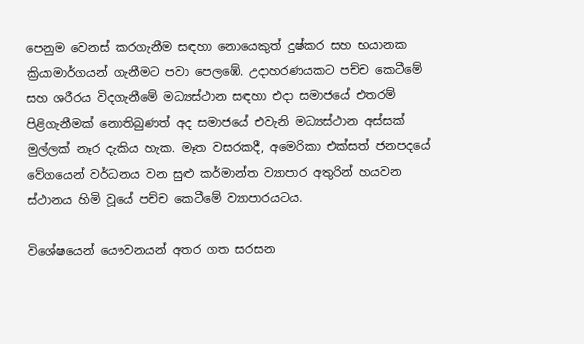පෙනුම වෙනස් කරගැනීම සඳහා නොයෙකුත් දුෂ්කර සහ භයානක ක්‍රියාමාර්ගයන් ගැනීමට පවා පෙලඹේ. උදාහරණයකට පච්ච කෙටීමේ සහ ශරීරය විදගැනීමේ මධ්‍යස්ථාන සඳහා එදා සමාජයේ එතරම් පිළිගැනීමක් නොතිබුණත් අද සමාජයේ එවැනි මධ්‍යස්ථාන අස්සක් මුල්ලක් නෑර දැකිය හැක. මෑත වසරකදී, අමෙරිකා එක්සත් ජනපදයේ වේගයෙන් වර්ධනය වන සුළු කර්මාන්ත ව්‍යාපාර අතුරින් හයවන ස්ථානය හිමි වූයේ පච්ච කෙටීමේ ව්‍යාපාරයටය.

විශේෂයෙන් යෞවනයන් අතර ගත සරසන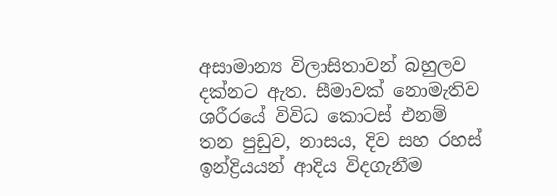අසාමාන්‍ය විලාසිතාවන් බහුලව දක්නට ඇත. සීමාවක් නොමැතිව ශරීරයේ විවිධ කොටස් එනම් තන පුඩුව, නාසය, දිව සහ රහස් ඉන්ද්‍රියයන් ආදිය විදගැනීම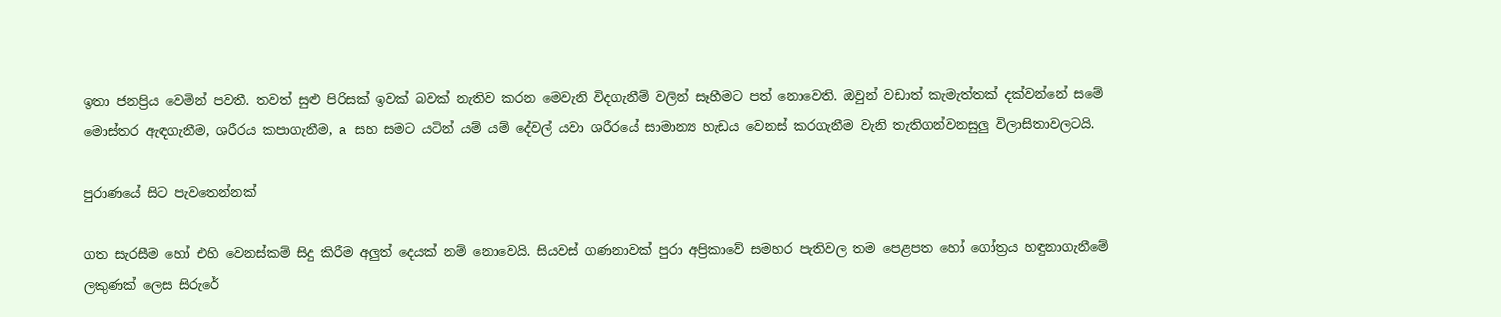ඉතා ජනප්‍රිය වෙමින් පවතී. තවත් සුළු පිරිසක් ඉවක් බවක් නැතිව කරන මෙවැනි විදගැනීම් වලින් සෑහීමට පත් නොවෙති. ඔවුන් වඩාත් කැමැත්තක් දක්වන්නේ සමේ මොස්තර ඇඳගැනීම, ශරීරය කපාගැනීම, a සහ සමට යටින් යම් යම් දේවල් යවා ශරීරයේ සාමාන්‍ය හැඩය වෙනස් කරගැනීම වැනි තැතිගන්වනසුලු විලාසිතාවලටයි.

පුරාණයේ සිට පැවතෙන්නක්

ගත සැරසීම හෝ එහි වෙනස්කම් සිදු කිරීම අලුත් දෙයක් නම් නොවෙයි. සියවස් ගණනාවක් පුරා අප්‍රිකාවේ සමහර පැතිවල තම පෙළපත හෝ ගෝත්‍රය හඳුනාගැනීමේ ලකුණක් ලෙස සිරුරේ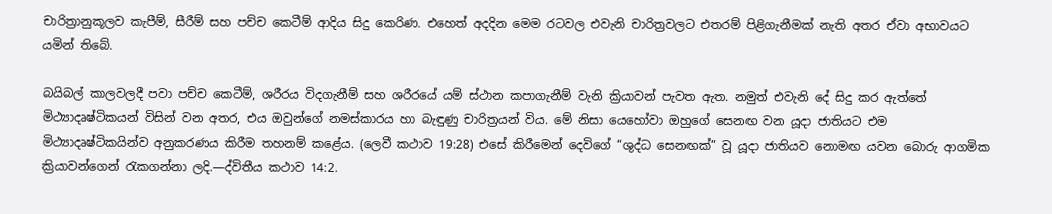චාරිත්‍රානුකූලව කැපීම්, සීරීම් සහ පච්ච කෙටීම් ආදිය සිදු කෙරිණ. එහෙත් අදදින මෙම රටවල එවැනි චාරිත්‍රවලට එතරම් පිළිගැනීමක් නැති අතර ඒවා අභාවයට යමින් තිබේ.

බයිබල් කාලවලදී පවා පච්ච කෙටීම්, ශරීරය විදගැනීම් සහ ශරීරයේ යම් ස්ථාන කපාගැනීම් වැනි ක්‍රියාවන් පැවත ඇත. නමුත් එවැනි දේ සිදු කර ඇත්තේ මිථ්‍යාදෘෂ්ටිකයන් විසින් වන අතර, එය ඔවුන්ගේ නමස්කාරය හා බැඳුණු චාරිත්‍රයන් විය. මේ නිසා යෙහෝවා ඔහුගේ සෙනඟ වන යූදා ජාතියට එම මිථ්‍යාදෘෂ්ටිකයින්ව අනුකරණය කිරීම තහනම් කළේය. (ලෙවී කථාව 19:28) එසේ කිරීමෙන් දෙවිගේ “ශුද්ධ සෙනඟක්” වූ යූදා ජාතියව නොමඟ යවන බොරු ආගමික ක්‍රියාවන්ගෙන් රැකගන්නා ලදි.—ද්විතීය කථාව 14:2.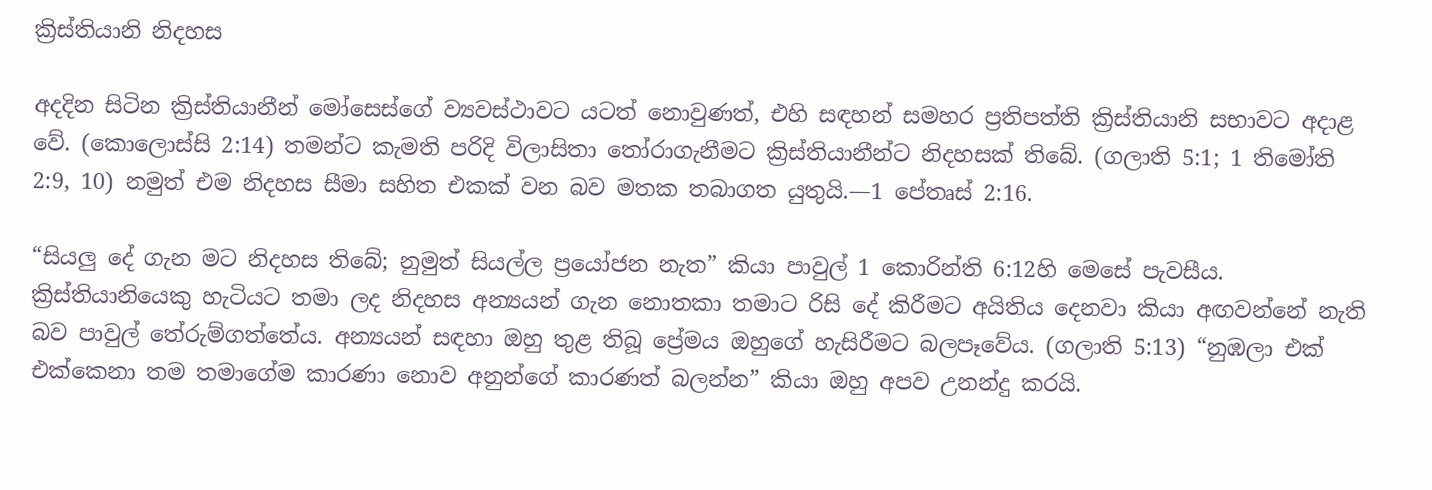ක්‍රිස්තියානි නිදහස

අදදින සිටින ක්‍රිස්තියානීන් මෝසෙස්ගේ ව්‍යවස්ථාවට යටත් නොවුණත්, එහි සඳහන් සමහර ප්‍රතිපත්ති ක්‍රිස්තියානි සභාවට අදාළ වේ. (කොලොස්සි 2:14) තමන්ට කැමති පරිදි විලාසිතා තෝරාගැනීමට ක්‍රිස්තියානීන්ට නිදහසක් තිබේ. (ගලාති 5:1; 1 තිමෝති 2:9, 10) නමුත් එම නිදහස සීමා සහිත එකක් වන බව මතක තබාගත යුතුයි.—1 පේතෘස් 2:16.

“සියලු දේ ගැන මට නිදහස තිබේ; නුමුත් සියල්ල ප්‍රයෝජන නැත” කියා පාවුල් 1 කොරින්ති 6:12හි මෙසේ පැවසීය. ක්‍රිස්තියානියෙකු හැටියට තමා ලද නිදහස අන්‍යයන් ගැන නොතකා තමාට රිසි දේ කිරීමට අයිතිය දෙනවා කියා අඟවන්නේ නැති බව පාවුල් තේරුම්ගත්තේය. අන්‍යයන් සඳහා ඔහු තුළ තිබූ ප්‍රේමය ඔහුගේ හැසිරීමට බලපෑවේය. (ගලාති 5:13) “නුඹලා එක් එක්කෙනා තම තමාගේම කාරණා නොව අනුන්ගේ කාරණත් බලන්න” කියා ඔහු අපව උනන්දු කරයි.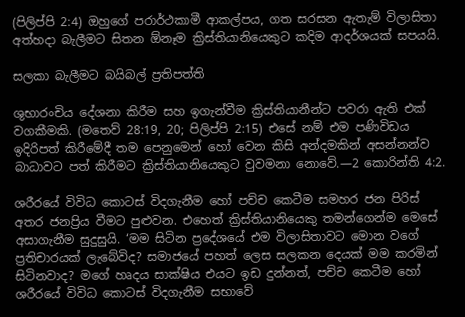(පිලිප්පි 2:4) ඔහුගේ පරාර්ථකාමී ආකල්පය, ගත සරසන ඇතැම් විලාසිතා අත්හදා බැලීමට සිතන ඕනෑම ක්‍රිස්තියානියෙකුට කදිම ආදර්ශයක් සපයයි.

සලකා බැලීමට බයිබල් ප්‍රතිපත්ති

ශුභාරංචිය දේශනා කිරීම සහ ඉගැන්වීම ක්‍රිස්තියානීන්ට පවරා ඇති එක් වගකීමකි. (මතෙව් 28:19, 20; පිලිප්පි 2:15) එසේ නම් එම පණිවිඩය ඉදිරිපත් කිරීමේදී තම පෙනුමෙන් හෝ වෙන කිසි අන්දමකින් අසන්නන්ව බාධාවට පත් කිරීමට ක්‍රිස්තියානියෙකුට වුවමනා නොවේ.—2 කොරින්ති 4:2.

ශරීරයේ විවිධ කොටස් විදගැනීම හෝ පච්ච කෙටීම සමහර ජන පිරිස් අතර ජනප්‍රිය වීමට පුළුවන. එහෙත් ක්‍රිස්තියානියෙකු තමන්ගෙන්ම මෙසේ අසාගැනීම සුදුසුයි. ‘මම සිටින ප්‍රදේශයේ එම විලාසිතාවට මොන වගේ ප්‍රතිචාරයක් ලැබේවිද? සමාජයේ පහත් ලෙස සලකන දෙයක් මම කරමින් සිටිනවාද? මගේ හෘදය සාක්ෂිය එයට ඉඩ දුන්නත්, පච්ච කෙටීම හෝ ශරීරයේ විවිධ කොටස් විදගැනීම සභාවේ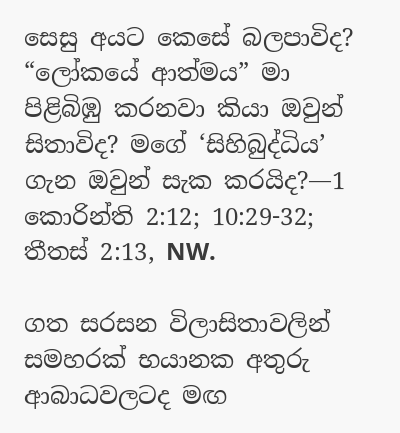සෙසු අයට කෙසේ බලපාවිද? “ලෝකයේ ආත්මය” මා පිළිබිඹු කරනවා කියා ඔවුන් සිතාවිද? මගේ ‘සිහිබුද්ධිය’ ගැන ඔවුන් සැක කරයිද?—1 කොරින්ති 2:12; 10:29-32; තීතස් 2:13, NW.

ගත සරසන විලාසිතාවලින් සමහරක් භයානක අතුරු ආබාධවලටද මඟ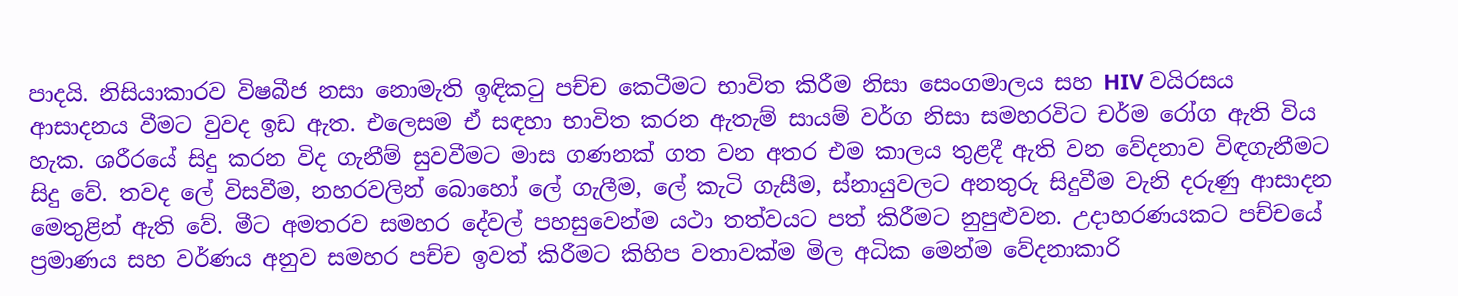පාදයි. නිසියාකාරව විෂබීජ නසා නොමැති ඉඳිකටු පච්ච කෙටීමට භාවිත කිරීම නිසා සෙංගමාලය සහ HIV වයිරසය ආසාදනය වීමට වුවද ඉඩ ඇත. එලෙසම ඒ සඳහා භාවිත කරන ඇතැම් සායම් වර්ග නිසා සමහරවිට චර්ම රෝග ඇති විය හැක. ශරීරයේ සිදු කරන විද ගැනීම් සුවවීමට මාස ගණනක් ගත වන අතර එම කාලය තුළදී ඇති වන වේදනාව විඳගැනීමට සිදු වේ. තවද ලේ විසවීම, නහරවලින් බොහෝ ලේ ගැලීම, ලේ කැටි ගැසීම, ස්නායුවලට අනතුරු සිදුවීම වැනි දරුණු ආසාදන මෙතුළින් ඇති වේ. මීට අමතරව සමහර දේවල් පහසුවෙන්ම යථා තත්වයට පත් කිරීමට නුපුළුවන. උදාහරණයකට පච්චයේ ප්‍රමාණය සහ වර්ණය අනුව සමහර පච්ච ඉවත් කිරීමට කිහිප වතාවක්ම මිල අධික මෙන්ම වේදනාකාරි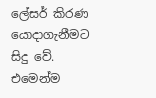ලේසර් කිරණ යොදාගැනීමට සිදු වේ. එමෙන්ම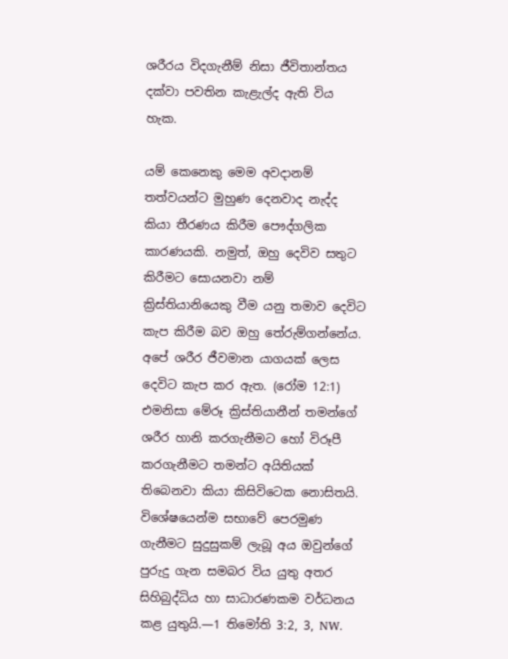ශරීරය විදගැනීම් නිසා ජීවිතාන්තය දක්වා පවතින කැළැල්ද ඇති විය හැක.

යම් කෙනෙකු මෙම අවදානම් තත්වයන්ට මුහුණ දෙනවාද නැද්ද කියා තීරණය කිරීම පෞද්ගලික කාරණයකි. නමුත්, ඔහු දෙවිව සතුට කිරීමට සොයනවා නම් ක්‍රිස්තියානියෙකු වීම යනු තමාව දෙවිට කැප කිරීම බව ඔහු තේරුම්ගන්නේය. අපේ ශරීර ජීවමාන යාගයක් ලෙස දෙවිට කැප කර ඇත. (රෝම 12:1) එමනිසා මේරූ ක්‍රිස්තියානීන් තමන්ගේ ශරීර හානි කරගැනීමට හෝ විරූපී කරගැනීමට තමන්ට අයිතියක් තිබෙනවා කියා කිසිවිටෙක නොසිතයි. විශේෂයෙන්ම සභාවේ පෙරමුණ ගැනීමට සුදුසුකම් ලැබූ අය ඔවුන්ගේ පුරුදු ගැන සමබර විය යුතු අතර සිහිබුද්ධිය හා සාධාරණකම වර්ධනය කළ යුතුයි.—1 තිමෝති 3:2, 3, NW.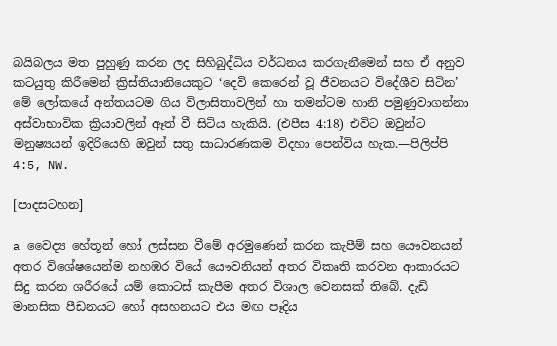බයිබලය මත පුහුණු කරන ලද සිහිබුද්ධිය වර්ධනය කරගැනීමෙන් සහ ඒ අනුව කටයුතු කිරීමෙන් ක්‍රිස්තියානියෙකුට ‘දෙවි කෙරෙන් වූ ජීවනයට විදේශීව සිටින’ මේ ලෝකයේ අන්තයටම ගිය විලාසිතාවලින් හා තමන්ටම හානි පමුණුවාගන්නා අස්වාභාවික ක්‍රියාවලින් ඈත් වී සිටිය හැකියි. (එපීස 4:18) එවිට ඔවුන්ට මනුෂ්‍යයන් ඉදිරියෙහි ඔවුන් සතු සාධාරණකම විදහා පෙන්විය හැක.—පිලිප්පි 4:5, NW.

[පාදසටහන]

a වෛද්‍ය හේතූන් හෝ ලස්සන වීමේ අරමුණෙන් කරන කැපීම් සහ යෞවනයන් අතර විශේෂයෙන්ම නහඹර වියේ යෞවනියන් අතර විකෘති කරවන ආකාරයට සිදු කරන ශරීරයේ යම් කොටස් කැපීම අතර විශාල වෙනසක් තිබේ. දැඩි මානසික පීඩනයට හෝ අසහනයට එය මඟ පෑදිය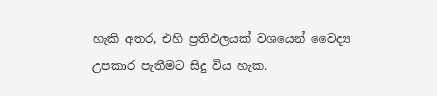හැකි අතර, එහි ප්‍රතිඵලයක් වශයෙන් වෛද්‍ය උපකාර පැතීමට සිදු විය හැක.